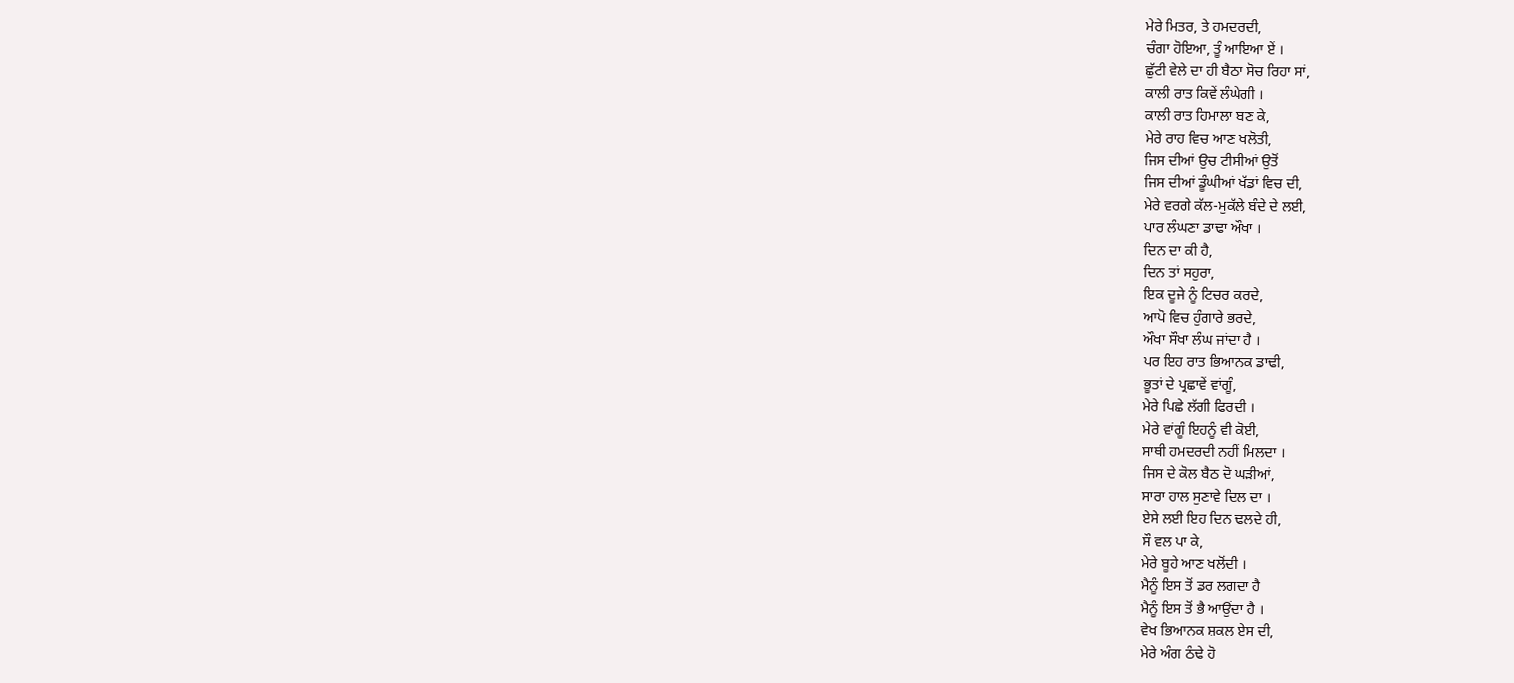ਮੇਰੇ ਮਿਤਰ, ਤੇ ਹਮਦਰਦੀ,
ਚੰਗਾ ਹੋਇਆ, ਤੂੰ ਆਇਆ ਏਂ ।
ਛੁੱਟੀ ਵੇਲੇ ਦਾ ਹੀ ਬੈਠਾ ਸੋਚ ਰਿਹਾ ਸਾਂ,
ਕਾਲੀ ਰਾਤ ਕਿਵੇਂ ਲੰਘੇਗੀ ।
ਕਾਲੀ ਰਾਤ ਹਿਮਾਲਾ ਬਣ ਕੇ,
ਮੇਰੇ ਰਾਹ ਵਿਚ ਆਣ ਖਲੋਤੀ,
ਜਿਸ ਦੀਆਂ ਉਚ ਟੀਸੀਆਂ ਉਤੋਂ
ਜਿਸ ਦੀਆਂ ਡੂੰਘੀਆਂ ਖੱਡਾਂ ਵਿਚ ਦੀ,
ਮੇਰੇ ਵਰਗੇ ਕੱਲ-ਮੁਕੱਲੇ ਬੰਦੇ ਦੇ ਲਈ,
ਪਾਰ ਲੰਘਣਾ ਡਾਢਾ ਔਖਾ ।
ਦਿਨ ਦਾ ਕੀ ਹੈ,
ਦਿਨ ਤਾਂ ਸਹੁਰਾ,
ਇਕ ਦੂਜੇ ਨੂੰ ਟਿਚਰ ਕਰਦੇ,
ਆਪੋ ਵਿਚ ਹੁੰਗਾਰੇ ਭਰਦੇ,
ਔਖਾ ਸੌਖਾ ਲੰਘ ਜਾਂਦਾ ਹੈ ।
ਪਰ ਇਹ ਰਾਤ ਭਿਆਨਕ ਡਾਢੀ,
ਭੂਤਾਂ ਦੇ ਪ੍ਰਛਾਵੇਂ ਵਾਂਗੂੰ,
ਮੇਰੇ ਪਿਛੇ ਲੱਗੀ ਫਿਰਦੀ ।
ਮੇਰੇ ਵਾਂਗੂੰ ਇਹਨੂੰ ਵੀ ਕੋਈ,
ਸਾਥੀ ਹਮਦਰਦੀ ਨਹੀਂ ਮਿਲਦਾ ।
ਜਿਸ ਦੇ ਕੋਲ ਬੈਠ ਦੋ ਘੜੀਆਂ,
ਸਾਰਾ ਹਾਲ ਸੁਣਾਵੇ ਦਿਲ ਦਾ ।
ਏਸੇ ਲਈ ਇਹ ਦਿਨ ਢਲਦੇ ਹੀ,
ਸੌ ਵਲ ਪਾ ਕੇ,
ਮੇਰੇ ਬੂਹੇ ਆਣ ਖਲੋਂਦੀ ।
ਮੈਨੂੰ ਇਸ ਤੋਂ ਡਰ ਲਗਦਾ ਹੈ
ਮੈਨੂੰ ਇਸ ਤੋਂ ਭੈ ਆਉਂਦਾ ਹੈ ।
ਵੇਖ ਭਿਆਨਕ ਸ਼ਕਲ ਏਸ ਦੀ,
ਮੇਰੇ ਅੰਗ ਠੰਢੇ ਹੋ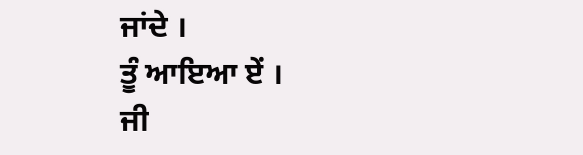ਜਾਂਦੇ ।
ਤੂੰ ਆਇਆ ਏਂ ।
ਜੀ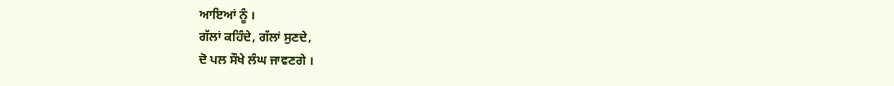ਆਇਆਂ ਨੂੰ ।
ਗੱਲਾਂ ਕਹਿੰਦੇ, ਗੱਲਾਂ ਸੁਣਦੇ,
ਦੋ ਪਲ ਸੌਖੇ ਲੰਘ ਜਾਵਣਗੇ ।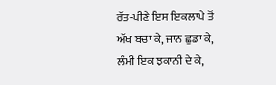ਰੱਤ-ਪੀਣੇ ਇਸ ਇਕਲਾਪੇ ਤੋਂ
ਅੱਖ ਬਚਾ ਕੇ, ਜਾਨ ਛੁਡਾ ਕੇ,
ਲੰਮੀ ਇਕ ਝਕਾਨੀ ਦੇ ਕੇ,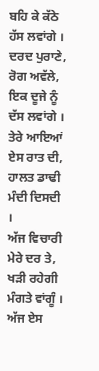ਬਹਿ ਕੇ ਕੱਠੇ ਹੱਸ ਲਵਾਂਗੇ ।
ਦਰਦ ਪੁਰਾਣੇ, ਰੋਗ ਅਵੱਲੇ,
ਇਕ ਦੂਜੇ ਨੂੰ ਦੱਸ ਲਵਾਂਗੇ ।
ਤੇਰੇ ਆਇਆਂ ਏਸ ਰਾਤ ਦੀ,
ਹਾਲਤ ਡਾਢੀ ਮੰਦੀ ਦਿਸਦੀ ।
ਅੱਜ ਵਿਚਾਰੀ ਮੇਰੇ ਦਰ ਤੇ,
ਖੜੀ ਰਹੇਗੀ ਮੰਗਤੇ ਵਾਂਗੂੰ ।
ਅੱਜ ਏਸ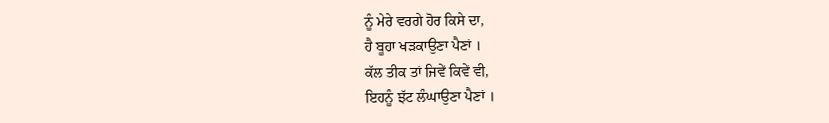ਨੂੰ ਮੇਰੇ ਵਰਗੇ ਹੋਰ ਕਿਸੇ ਦਾ,
ਹੈ ਬੂਹਾ ਖੜਕਾਉਣਾ ਪੈਣਾਂ ।
ਕੱਲ ਤੀਕ ਤਾਂ ਜਿਵੇਂ ਕਿਵੇਂ ਵੀ,
ਇਹਨੂੰ ਝੱਟ ਲੰਘਾਉਣਾ ਪੈਣਾਂ ।